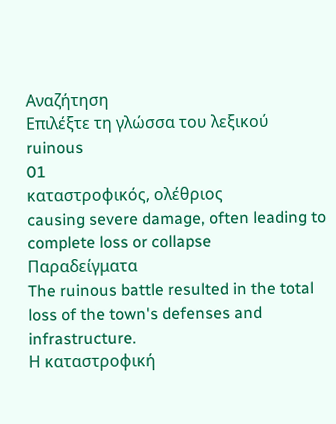Αναζήτηση
Επιλέξτε τη γλώσσα του λεξικού
ruinous
01
καταστροφικός, ολέθριος
causing severe damage, often leading to complete loss or collapse
Παραδείγματα
The ruinous battle resulted in the total loss of the town's defenses and infrastructure.
Η καταστροφική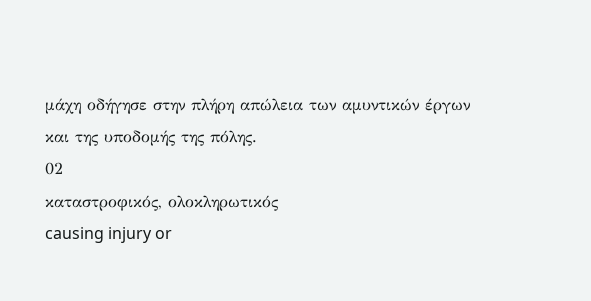μάχη οδήγησε στην πλήρη απώλεια των αμυντικών έργων και της υποδομής της πόλης.
02
καταστροφικός, ολοκληρωτικός
causing injury or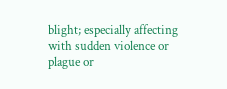blight; especially affecting with sudden violence or plague or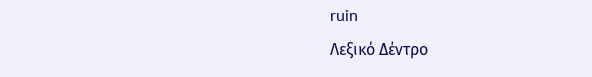ruin
Λεξικό Δέντρο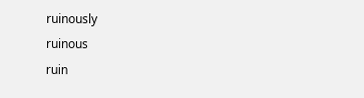ruinously
ruinous
ruin